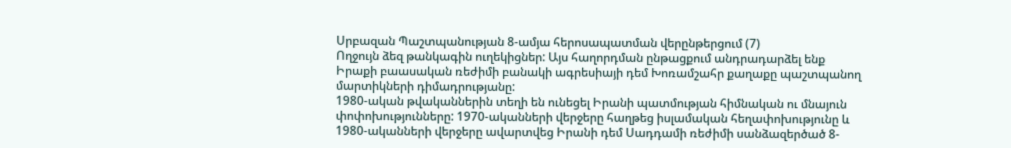Սրբազան Պաշտպանության 8-ամյա հերոսապատման վերընթերցում (7)
Ողջույն ձեզ թանկագին ուղեկիցներ: Այս հաղորդման ընթացքում անդրադարձել ենք Իրաքի բաասական ռեժիմի բանակի ագրեսիայի դեմ Խոռամշահր քաղաքը պաշտպանող մարտիկների դիմադրությանը:
1980-ական թվականներին տեղի են ունեցել Իրանի պատմության հիմնական ու մնայուն փոփոխությունները: 1970-ականների վերջերը հաղթեց իսլամական հեղափոխությունը և 1980-ականների վերջերը ավարտվեց Իրանի դեմ Սադդամի ռեժիմի սանձազերծած 8-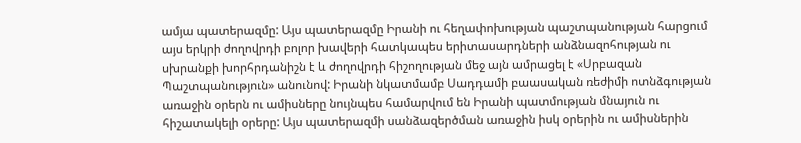ամյա պատերազմը: Այս պատերազմը Իրանի ու հեղափոխության պաշտպանության հարցում այս երկրի ժողովրդի բոլոր խավերի հատկապես երիտասարդների անձնազոհության ու սխրանքի խորհրդանիշն է և ժողովրդի հիշողության մեջ այն ամրացել է «Սրբազան Պաշտպանություն» անունով: Իրանի նկատմամբ Սադդամի բաասական ռեժիմի ոտնձգության առաջին օրերն ու ամիսները նույնպես համարվում են Իրանի պատմության մնայուն ու հիշատակելի օրերը: Այս պատերազմի սանձազերծման առաջին իսկ օրերին ու ամիսներին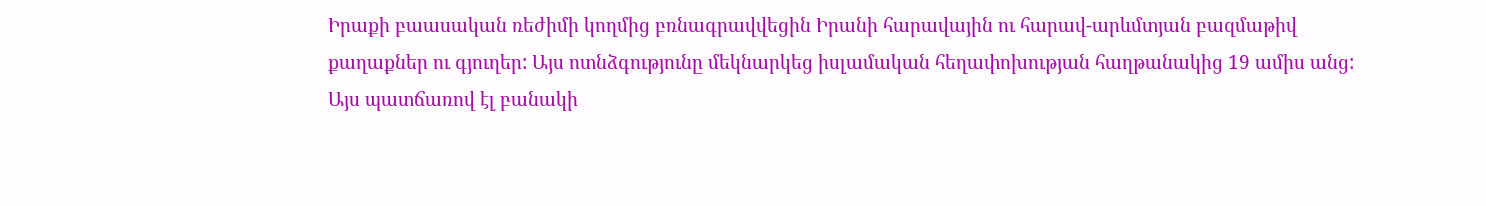Իրաքի բաասական ռեժիմի կողմից բռնագրավվեցին Իրանի հարավային ու հարավ-արևմտյան բազմաթիվ քաղաքներ ու գյուղեր: Այս ոտնձգությունը մեկնարկեց իսլամական հեղափոխության հաղթանակից 19 ամիս անց: Այս պատճառով էլ բանակի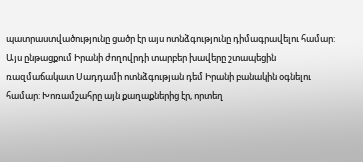պատրաստվածությունը ցածր էր այս ոտնձգությունը դիմագրավելու համար: Այս ընթացքում Իրանի ժողովրդի տարբեր խավերը շտապեցին ռազմաճակատ Սադդամի ոտնձգության դեմ Իրանի բանակին օգնելու համար: Խոռամշահրը այն քաղաքներից էր, որտեղ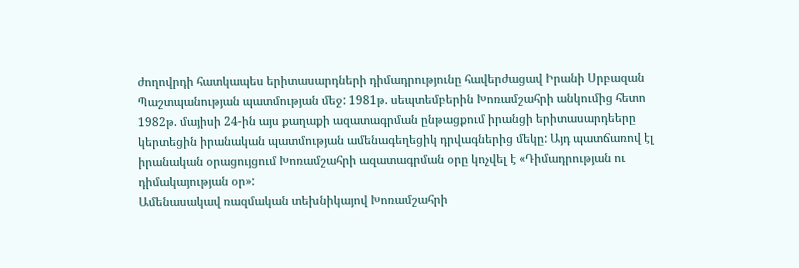ժողովրդի հատկապես երիտասարդների դիմադրությունը հավերժացավ Իրանի Սրբազան Պաշտպանության պատմության մեջ: 1981թ. սեպտեմբերին Խոռամշահրի անկումից հետո 1982թ. մայիսի 24-ին այս քաղաքի ազատագրման ընթացքում իրանցի երիտասարդեերը կերտեցին իրանական պատմության ամենագեղեցիկ դրվագներից մեկը: Այդ պատճառով էլ իրանական օրացույցում Խոռամշահրի ազատագրման օրը կոչվել է «Դիմադրության ու դիմակայության օր»:
Ամենասակավ ռազմական տեխնիկայով Խոռամշահրի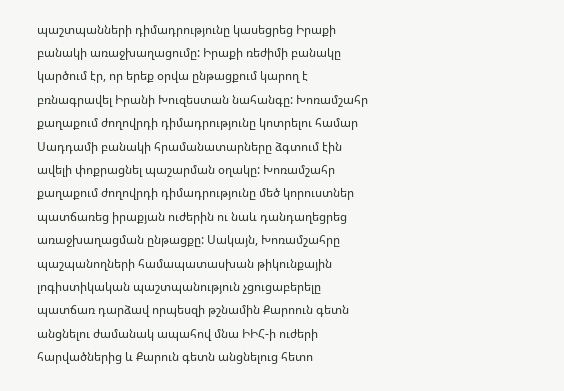պաշտպանների դիմադրությունը կասեցրեց Իրաքի բանակի առաջխաղացումը: Իրաքի ռեժիմի բանակը կարծում էր, որ երեք օրվա ընթացքում կարող է բռնագրավել Իրանի Խուզեստան նահանգը: Խոռամշահր քաղաքում ժողովրդի դիմադրությունը կոտրելու համար Սադդամի բանակի հրամանատարները ձգտում էին ավելի փոքրացնել պաշարման օղակը: Խոռամշահր քաղաքում ժողովրդի դիմադրությունը մեծ կորուստներ պատճառեց իրաքյան ուժերին ու նաև դանդաղեցրեց առաջխաղացման ընթացքը: Սակայն, Խոռամշահրը պաշպանողների համապատասխան թիկունքային լոգիստիկական պաշտպանություն չցուցաբերելը պատճառ դարձավ որպեսզի թշնամին Քարոուն գետն անցնելու ժամանակ ապահով մնա ԻԻՀ-ի ուժերի հարվածներից և Քարուն գետն անցնելուց հետո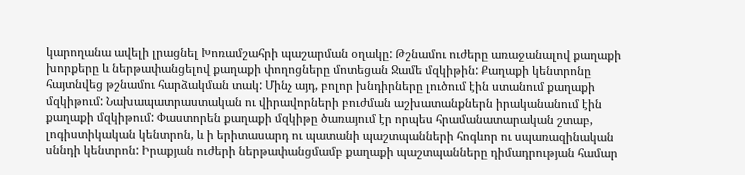կարողանա ավելի լրացնել Խոռամշահրի պաշարման օղակը: Թշնամու ուժերը առաջանալով քաղաքի խորքերը և ներթափանցելով քաղաքի փողոցները մոտեցան Ջամե մզկիթին: Քաղաքի կենտրոնը հայտնվեց թշնամու հարձակման տակ: Մինչ այդ, բոլոր խնդիրները լուծում էին ստանում քաղաքի մզկիթում: Նախապատրաստական ու վիրավորների բուժման աշխատանքներն իրականանում էին քաղաքի մզկիթում: Փաստորեն քաղաքի մզկիթը ծառայում էր որպես հրամանատարական շտաբ, լոգիստիկական կենտրոն, և ի երիտասարդ ու պատանի պաշտպանների հոգևոր ու սպառազինական սննդի կենտրոն: Իրաքյան ուժերի ներթափանցմամբ քաղաքի պաշտպանները դիմադրության համար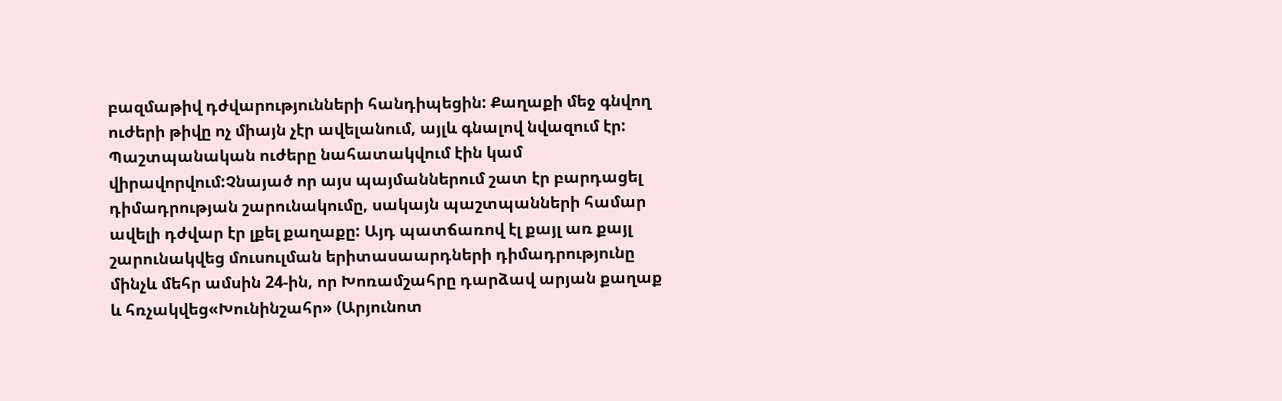բազմաթիվ դժվարությունների հանդիպեցին: Քաղաքի մեջ գնվող ուժերի թիվը ոչ միայն չէր ավելանում, այլև գնալով նվազում էր: Պաշտպանական ուժերը նահատակվում էին կամ վիրավորվում:Չնայած որ այս պայմաններում շատ էր բարդացել դիմադրության շարունակումը, սակայն պաշտպանների համար ավելի դժվար էր լքել քաղաքը: Այդ պատճառով էլ քայլ առ քայլ շարունակվեց մուսուլման երիտասաարդների դիմադրությունը մինչև մեհր ամսին 24-ին, որ Խոռամշահրը դարձավ արյան քաղաք և հռչակվեց«Խունինշահր» (Արյունոտ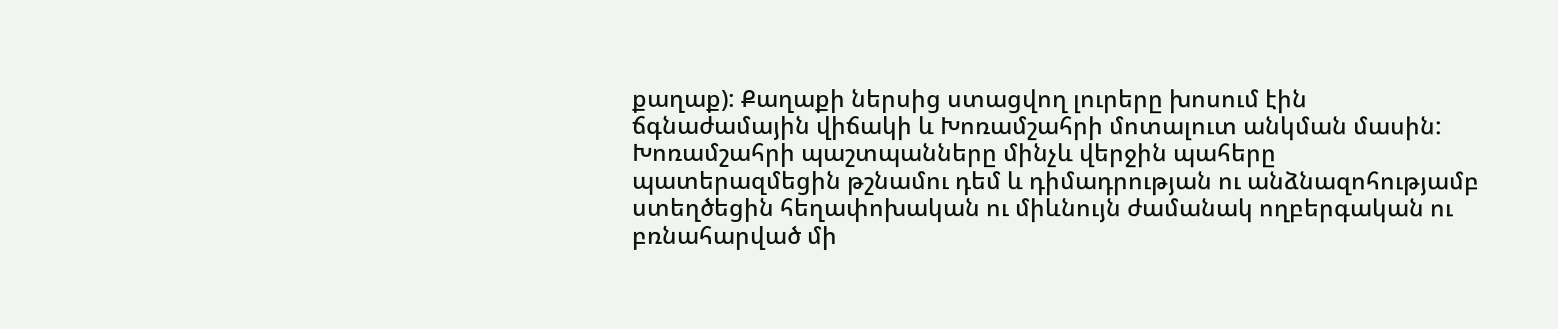քաղաք): Քաղաքի ներսից ստացվող լուրերը խոսում էին ճգնաժամային վիճակի և Խոռամշահրի մոտալուտ անկման մասին:
Խոռամշահրի պաշտպանները մինչև վերջին պահերը պատերազմեցին թշնամու դեմ և դիմադրության ու անձնազոհությամբ ստեղծեցին հեղափոխական ու միևնույն ժամանակ ողբերգական ու բռնահարված մի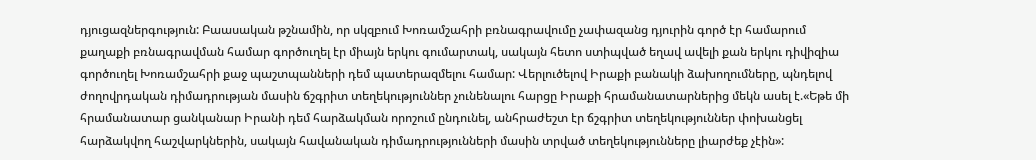դյուցազներգություն: Բաասական թշնամին, որ սկզբում Խոռամշահրի բռնագրավումը չափազանց դյուրին գործ էր համարում քաղաքի բռնագրավման համար գործուղել էր միայն երկու գումարտակ, սակայն հետո ստիպված եղավ ավելի քան երկու դիվիզիա գործուղել Խոռամշահրի քաջ պաշտպանների դեմ պատերազմելու համար: Վերլուծելով Իրաքի բանակի ձախողումները, պնդելով ժողովրդական դիմադրության մասին ճշգրիտ տեղեկություններ չունենալու հարցը Իրաքի հրամանատարներից մեկն ասել է.«Եթե մի հրամանատար ցանկանար Իրանի դեմ հարձակման որոշում ընդունել, անհրաժեշտ էր ճշգրիտ տեղեկություններ փոխանցել հարձակվող հաշվարկներին, սակայն հավանական դիմադրությունների մասին տրված տեղեկությունները լիարժեք չէին»: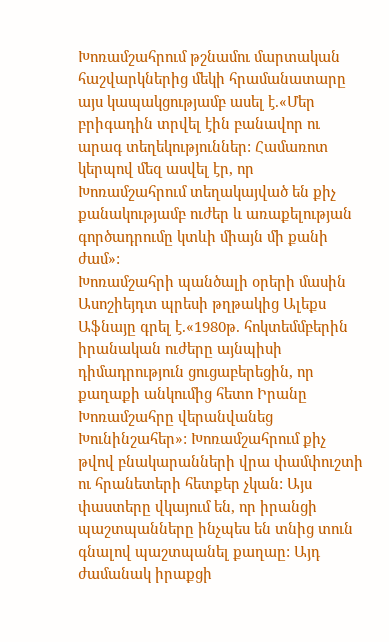Խոռամշահրում թշնամու մարտական հաշվարկներից մեկի հրամանատարը այս կապակցությամբ ասել է.«Մեր բրիգադին տրվել էին բանավոր ու արագ տեղեկություններ: Համառոտ կերպով մեզ ասվել էր, որ Խոռամշահրում տեղակայված են քիչ քանակությամբ ուժեր և առաքելության գործադրումը կտևի միայն մի քանի ժամ»:
Խոռամշահրի պանծալի օրերի մասին Ասոշիեյդտ պրեսի թղթակից Ալեքս Աֆնայը գրել է.«1980թ. հոկտեմմբերին իրանական ուժերը այնպիսի դիմադրություն ցուցաբերեցին, որ քաղաքի անկումից հետո Իրանը Խոռամշահրը վերանվանեց Խունինշահեր»: Խոռամշահրում քիչ թվով բնակարանների վրա փամփուշտի ու հրանետերի հետքեր չկան: Այս փաստերը վկայում են, որ իրանցի պաշտպանները ինչպես են տնից տուն գնալով պաշտպանել քաղաը: Այդ ժամանակ իրաքցի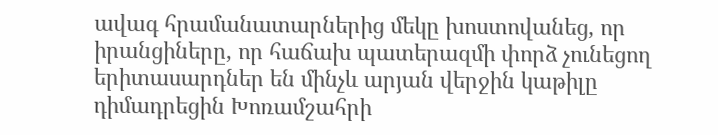ավագ հրամանատարներից մեկը խոստովանեց, որ իրանցիները, որ հաճախ պատերազմի փորձ չունեցող երիտասարդներ են մինչև արյան վերջին կաթիլը դիմադրեցին Խոռամշահրի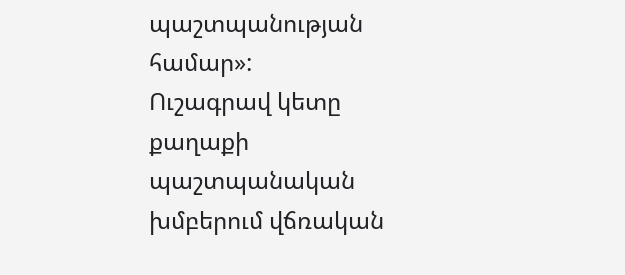պաշտպանության համար»:
Ուշագրավ կետը քաղաքի պաշտպանական խմբերում վճռական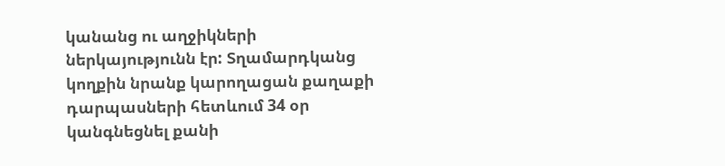կանանց ու աղջիկների ներկայությունն էր: Տղամարդկանց կողքին նրանք կարողացան քաղաքի դարպասների հետևում 34 օր կանգնեցնել քանի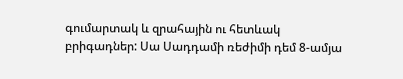գումարտակ և զրահային ու հետևակ բրիգադներ: Սա Սադդամի ռեժիմի դեմ 8-ամյա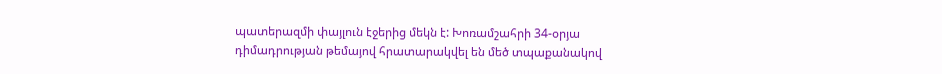պատերազմի փայլուն էջերից մեկն է: Խոռամշահրի 34-օրյա դիմադրության թեմայով հրատարակվել են մեծ տպաքանակով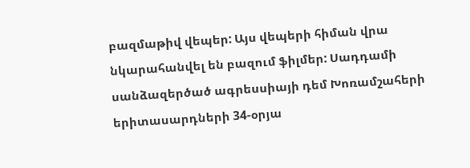բազմաթիվ վեպեր: Այս վեպերի հիման վրա նկարահանվել են բազում ֆիլմեր: Սադդամի սանձազերծած ագրեսսիայի դեմ Խոռամշահերի երիտասարդների 34-օրյա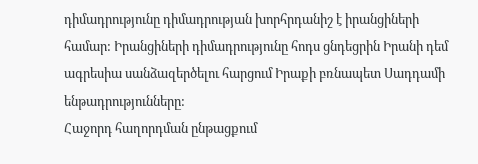դիմադրությունը դիմադրության խորհրդանիշ է իրանցիների համար: Իրանցիների դիմադրությունը հոդս ցնդեցրին Իրանի դեմ ագրեսիա սանձազերծելու հարցում Իրաքի բռնապետ Սադդամի ենթադրությունները:
Հաջորդ հաղորդման ընթացքում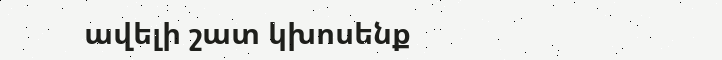ավելի շատ կխոսենք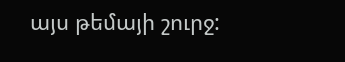այս թեմայի շուրջ: